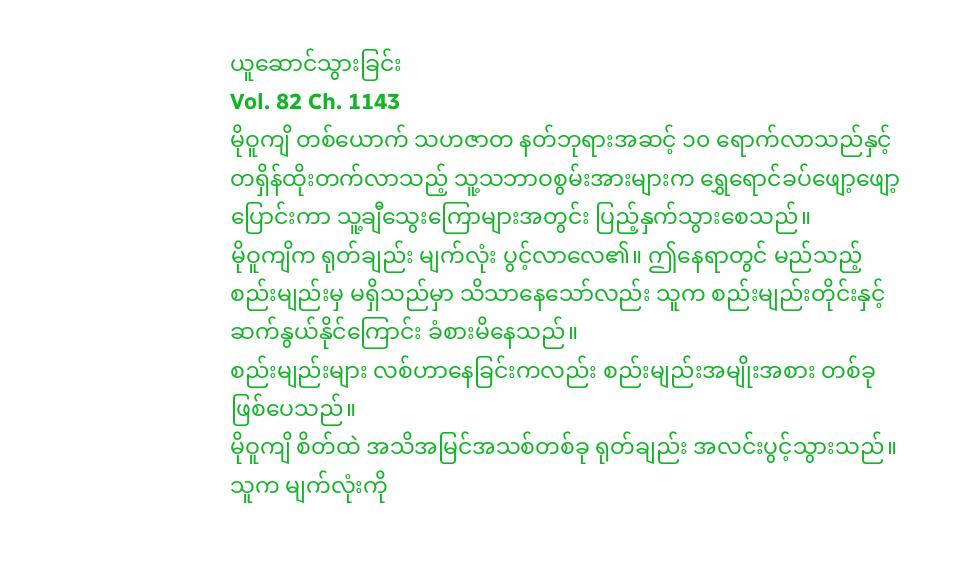ယူဆောင်သွားခြင်း
Vol. 82 Ch. 1143
မိုဝူကျိ တစ်ယောက် သဟဇာတ နတ်ဘုရားအဆင့် ၁၀ ရောက်လာသည်နှင့် တရှိန်ထိုးတက်လာသည့် သူ့သဘာဝစွမ်းအားများက ရွှေရောင်ခပ်ဖျော့ဖျော့ ပြောင်းကာ သူ့ချီသွေးကြောများအတွင်း ပြည့်နှက်သွားစေသည်။
မိုဝူကျိက ရုတ်ချည်း မျက်လုံး ပွင့်လာလေ၏။ ဤနေရာတွင် မည်သည့်စည်းမျည်းမှ မရှိသည်မှာ သိသာနေသော်လည်း သူက စည်းမျည်းတိုင်းနှင့် ဆက်နွယ်နိုင်ကြောင်း ခံစားမိနေသည်။
စည်းမျည်းများ လစ်ဟာနေခြင်းကလည်း စည်းမျည်းအမျိုးအစား တစ်ခု ဖြစ်ပေသည်။
မိုဝူကျိ စိတ်ထဲ အသိအမြင်အသစ်တစ်ခု ရုတ်ချည်း အလင်းပွင့်သွားသည်။ သူက မျက်လုံးကို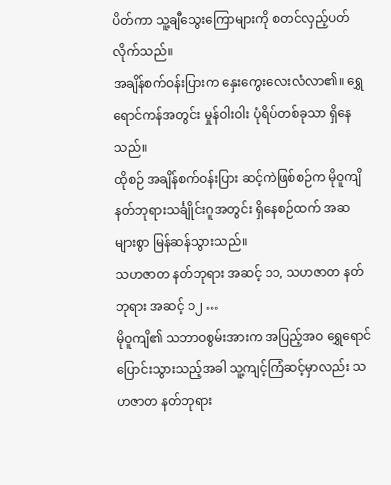ပိတ်ကာ သူ့ချီသွေးကြောများကို စတင်လှည့်ပတ်လိုက်သည်။
အချိန်စက်ဝန်းပြားက နှေးကွေးလေးလံလာ၏။ ရွှေရောင်ကန်အတွင်း မှုန်ဝါးဝါး ပုံရိပ်တစ်ခုသာ ရှိနေသည်။
ထိုစဉ် အချိန်စက်ဝန်းပြား ဆင့်ကဲဖြစ်စဉ်က မိုဝူကျိ နတ်ဘုရားသင်္ချိုင်းဂူအတွင်း ရှိနေစဉ်ထက် အဆများစွာ မြန်ဆန်သွားသည်။
သဟဇာတ နတ်ဘုရား အဆင့် ၁၁, သဟဇာတ နတ်ဘုရား အဆင့် ၁၂ …
မိုဝူကျိ၏ သဘာဝစွမ်းအားက အပြည့်အဝ ရွှေရောင်ပြောင်းသွားသည့်အခါ သူ့ကျင့်ကြံဆင့်မှာလည်း သဟဇာတ နတ်ဘုရား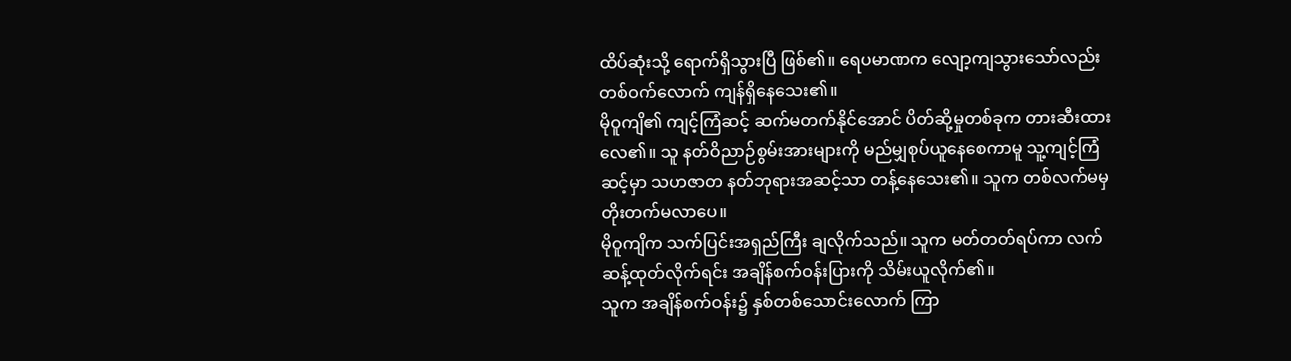ထိပ်ဆုံးသို့ ရောက်ရှိသွားပြီ ဖြစ်၏။ ရေပမာဏက လျော့ကျသွားသော်လည်း တစ်ဝက်လောက် ကျန်ရှိနေသေး၏။
မိုဝူကျိ၏ ကျင့်ကြံဆင့် ဆက်မတက်နိုင်အောင် ပိတ်ဆို့မှုတစ်ခုက တားဆီးထားလေ၏။ သူ နတ်ဝိညာဉ်စွမ်းအားများကို မည်မျှစုပ်ယူနေစေကာမူ သူ့ကျင့်ကြံဆင့်မှာ သဟဇာတ နတ်ဘုရားအဆင့်သာ တန့်နေသေး၏။ သူက တစ်လက်မမှ တိုးတက်မလာပေ။
မိုဝူကျိက သက်ပြင်းအရှည်ကြီး ချလိုက်သည်။ သူက မတ်တတ်ရပ်ကာ လက်ဆန့်ထုတ်လိုက်ရင်း အချိန်စက်ဝန်းပြားကို သိမ်းယူလိုက်၏။
သူက အချိန်စက်ဝန်း၌ နှစ်တစ်သောင်းလောက် ကြာ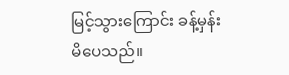မြင့်သွားကြောင်း ခန့်မှန်းမိပေသည်။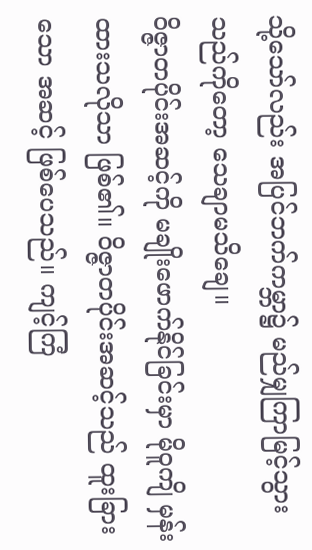သို့သော်လည်း အပြင်ဘက်ကမ္ဘာ၌ မည်မျှကြာမြင့်သွားသည်ကိုတော့ သေချာမသိချေ။
ဝိဇ္ဇာတပိုင်းအဆင့်ကို မချိုးဖောက်နိုင်ခြင်းမှာ မိုဝူကျိ မှန်းထားသလိုသာ ဖြစ်၏။ ဝိဇ္ဇာတပိုင်းအဆင့်သည် ထူးခြားသော အဆင့် ဖြစ်ပေသည်။ ကျင့်ကြံ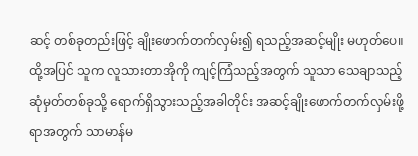ဆင့် တစ်ခုတည်းဖြင့် ချိုးဖောက်တက်လှမ်း၍ ရသည့်အဆင့်မျိုး မဟုတ်ပေ။ ထို့အပြင် သူက လူသားတာအိုကို ကျင့်ကြံသည့်အတွက် သူသာ သေချာသည့် ဆုံမှတ်တစ်ခုသို့ ရောက်ရှိသွားသည့်အခါတိုင်း အဆင့်ချိုးဖောက်တက်လှမ်းဖို့ရာအတွက် သာမာန်မ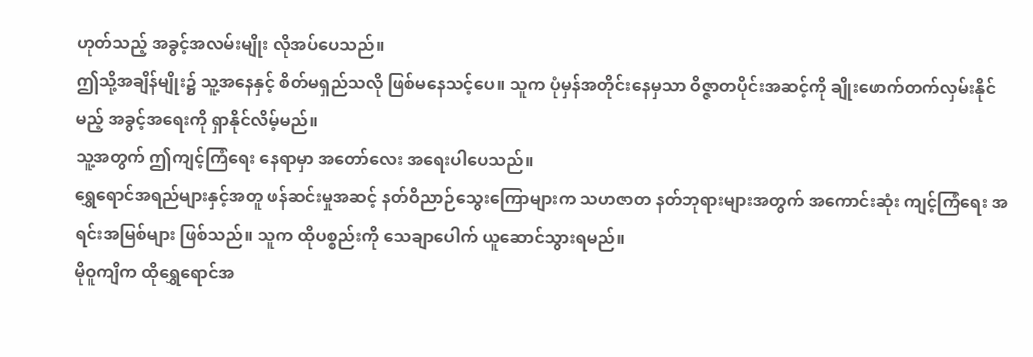ဟုတ်သည့် အခွင့်အလမ်းမျိုး လိုအပ်ပေသည်။
ဤသို့အချိန်မျိုး၌ သူ့အနေနှင့် စိတ်မရှည်သလို ဖြစ်မနေသင့်ပေ။ သူက ပုံမှန်အတိုင်းနေမှသာ ဝိဇ္ဇာတပိုင်းအဆင့်ကို ချိုးဖောက်တက်လှမ်းနိုင်မည့် အခွင့်အရေးကို ရှာနိုင်လိမ့်မည်။
သူ့အတွက် ဤကျင့်ကြံရေး နေရာမှာ အတော်လေး အရေးပါပေသည်။
ရွှေရောင်အရည်များနှင့်အတူ ဖန်ဆင်းမှုအဆင့် နတ်ဝိညာဉ်သွေးကြောများက သဟဇာတ နတ်ဘုရားများအတွက် အကောင်းဆုံး ကျင့်ကြံရေး အရင်းအမြစ်များ ဖြစ်သည်။ သူက ထိုပစ္စည်းကို သေချာပေါက် ယူဆောင်သွားရမည်။
မိုဝူကျိက ထိုရွှေရောင်အ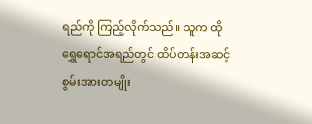ရည်ကို ကြည့်လိုက်သည်။ သူက ထိုရွှေရောင်အရည်တွင် ထိပ်တန်းအဆင့် စွမ်းအားတမျိုး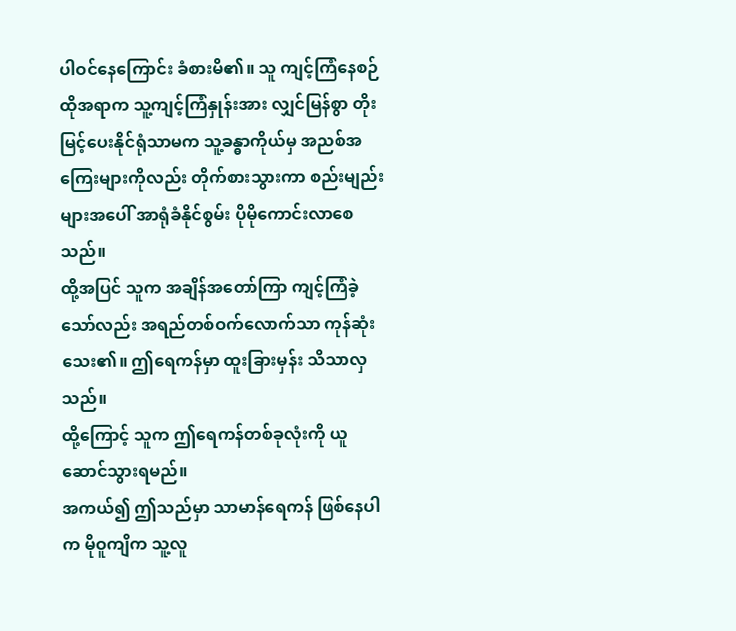ပါဝင်နေကြောင်း ခံစားမိ၏။ သူ ကျင့်ကြံနေစဉ် ထိုအရာက သူ့ကျင့်ကြံနှုန်းအား လျှင်မြန်စွာ တိုးမြင့်ပေးနိုင်ရုံသာမက သူ့ခန္ဓာကိုယ်မှ အညစ်အကြေးများကိုလည်း တိုက်စားသွားကာ စည်းမျည်းများအပေါ် အာရုံခံနိုင်စွမ်း ပိုမိုကောင်းလာစေသည်။
ထို့အပြင် သူက အချိန်အတော်ကြာ ကျင့်ကြံခဲ့သော်လည်း အရည်တစ်ဝက်လောက်သာ ကုန်ဆုံးသေး၏။ ဤရေကန်မှာ ထူးခြားမှန်း သိသာလှသည်။
ထို့ကြောင့် သူက ဤရေကန်တစ်ခုလုံးကို ယူဆောင်သွားရမည်။
အကယ်၍ ဤသည်မှာ သာမာန်ရေကန် ဖြစ်နေပါက မိုဝူကျိက သူ့လူ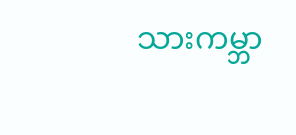သားကမ္ဘာ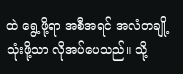ထဲ ရွေ့ဖို့ရာ အစီအရင် အလံတချို့ သုံးဖို့သာ လိုအပ်ပေသည်။ သို့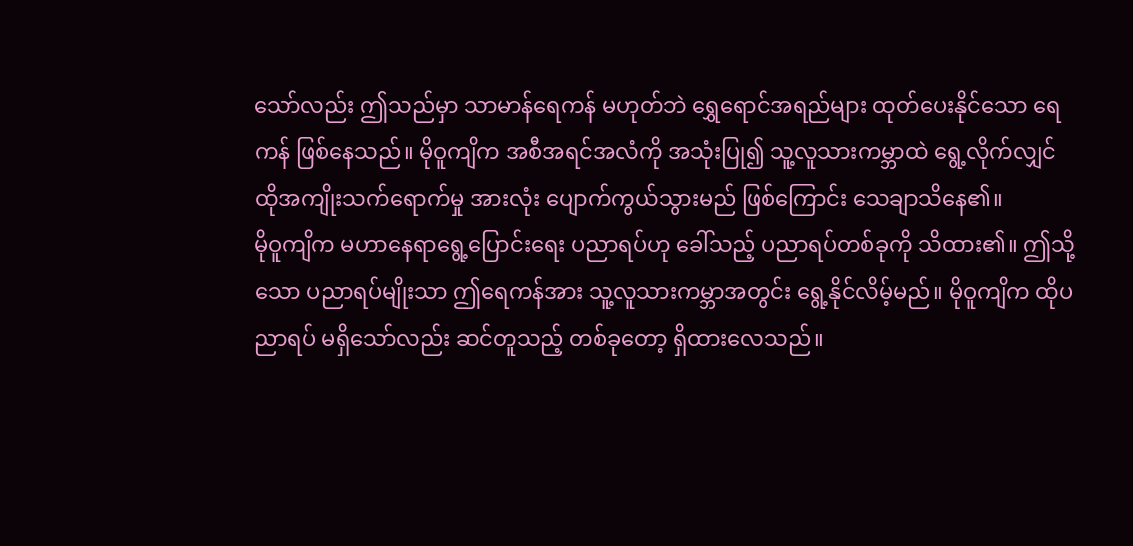သော်လည်း ဤသည်မှာ သာမာန်ရေကန် မဟုတ်ဘဲ ရွှေရောင်အရည်များ ထုတ်ပေးနိုင်သော ရေကန် ဖြစ်နေသည်။ မိုဝူကျိက အစီအရင်အလံကို အသုံးပြု၍ သူ့လူသားကမ္ဘာထဲ ရွေ့လိုက်လျှင် ထိုအကျိုးသက်ရောက်မှု အားလုံး ပျောက်ကွယ်သွားမည် ဖြစ်ကြောင်း သေချာသိနေ၏။
မိုဝူကျိက မဟာနေရာရွေ့ပြောင်းရေး ပညာရပ်ဟု ခေါ်သည့် ပညာရပ်တစ်ခုကို သိထား၏။ ဤသို့သော ပညာရပ်မျိုးသာ ဤရေကန်အား သူ့လူသားကမ္ဘာအတွင်း ရွေ့နိုင်လိမ့်မည်။ မိုဝူကျိက ထိုပညာရပ် မရှိသော်လည်း ဆင်တူသည့် တစ်ခုတော့ ရှိထားလေသည်။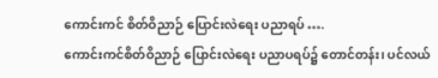ကောင်းကင် စိတ်ဝိညာဉ် ပြောင်းလဲရေး ပညာရပ် ….
ကောင်းကင်စိတ်ဝိညာဉ် ပြောင်းလဲရေး ပညာပရပ်၌ တောင်တန်း၊ ပင်လယ်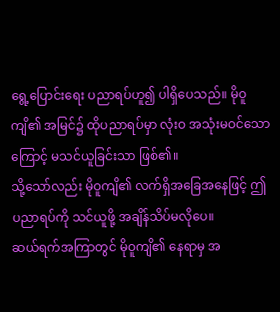ရွေ့ပြောင်းရေး ပညာရပ်ဟူ၍ ပါရှိပေသည်။ မိုဝူကျိ၏ အမြင်၌ ထိုပညာရပ်မှာ လုံးဝ အသုံးမဝင်သောကြောင့် မသင်ယူခြင်းသာ ဖြစ်၏။
သို့သော်လည်း မိုဝူကျိ၏ လက်ရှိအခြေအနေဖြင့် ဤပညာရပ်ကို သင်ယူဖို့ အချိန်သိပ်မလိုပေ။
ဆယ်ရက်အကြာတွင် မိုဝူကျိ၏ နေရာမှ အ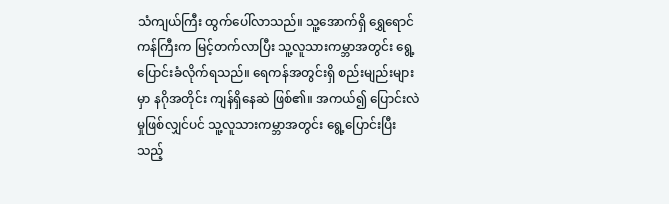သံကျယ်ကြီး ထွက်ပေါ်လာသည်။ သူ့အောက်ရှိ ရွှေရောင်ကန်ကြီးက မြင့်တက်လာပြီး သူ့လူသားကမ္ဘာအတွင်း ရွေ့ပြောင်းခံလိုက်ရသည်။ ရေကန်အတွင်းရှိ စည်းမျည်းများမှာ နဂိုအတိုင်း ကျန်ရှိနေဆဲ ဖြစ်၏။ အကယ်၍ ပြောင်းလဲမှုဖြစ်လျှင်ပင် သူ့လူသားကမ္ဘာအတွင်း ရွေ့ပြောင်းပြီးသည့်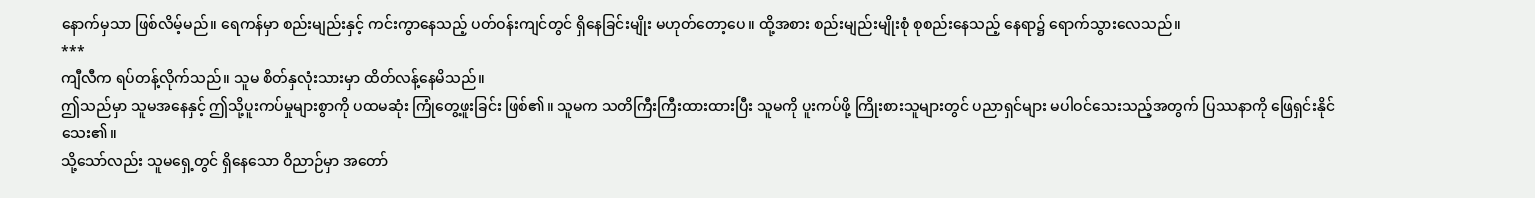နောက်မှသာ ဖြစ်လိမ့်မည်။ ရေကန်မှာ စည်းမျည်းနှင့် ကင်းကွာနေသည့် ပတ်ဝန်းကျင်တွင် ရှိနေခြင်းမျိုး မဟုတ်တော့ပေ။ ထို့အစား စည်းမျည်းမျိုးစုံ စုစည်းနေသည့် နေရာ၌ ရောက်သွားလေသည်။
***
ကျီလီက ရပ်တန့်လိုက်သည်။ သူမ စိတ်နှလုံးသားမှာ ထိတ်လန့်နေမိသည်။
ဤသည်မှာ သူမအနေနှင့် ဤသို့ပူးကပ်မှုများစွာကို ပထမဆုံး ကြုံတွေ့ဖူးခြင်း ဖြစ်၏။ သူမက သတိကြီးကြီးထားထားပြီး သူမကို ပူးကပ်ဖို့ ကြိုးစားသူများတွင် ပညာရှင်များ မပါဝင်သေးသည့်အတွက် ပြဿနာကို ဖြေရှင်းနိုင်သေး၏။
သို့သော်လည်း သူမရှေ့တွင် ရှိနေသော ဝိညာဉ်မှာ အတော်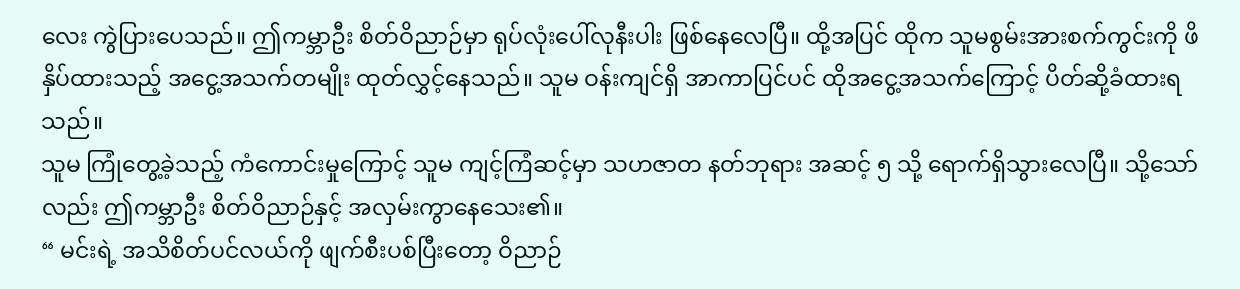လေး ကွဲပြားပေသည်။ ဤကမ္ဘာဦး စိတ်ဝိညာဉ်မှာ ရုပ်လုံးပေါ်လုနီးပါး ဖြစ်နေလေပြီ။ ထို့အပြင် ထိုက သူမစွမ်းအားစက်ကွင်းကို ဖိနှိပ်ထားသည့် အငွေ့အသက်တမျိုး ထုတ်လွှင့်နေသည်။ သူမ ဝန်းကျင်ရှိ အာကာပြင်ပင် ထိုအငွေ့အသက်ကြောင့် ပိတ်ဆို့ခံထားရသည်။
သူမ ကြုံတွေ့ခဲ့သည့် ကံကောင်းမှုကြောင့် သူမ ကျင့်ကြံဆင့်မှာ သဟဇာတ နတ်ဘုရား အဆင့် ၅ သို့ ရောက်ရှိသွားလေပြီ။ သို့သော်လည်း ဤကမ္ဘာဦး စိတ်ဝိညာဉ်နှင့် အလှမ်းကွာနေသေး၏။
“ မင်းရဲ့ အသိစိတ်ပင်လယ်ကို ဖျက်စီးပစ်ပြီးတော့ ဝိညာဉ်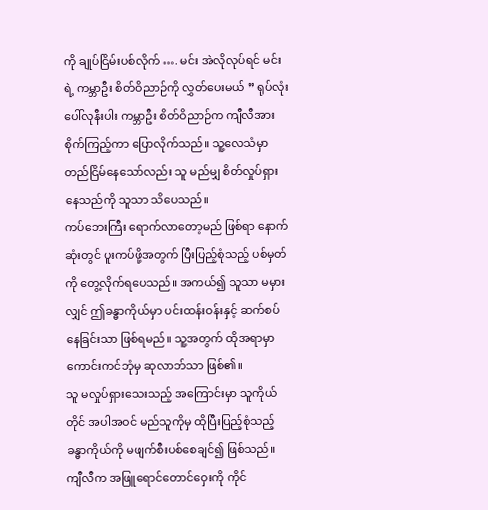ကို ချုပ်ငြိမ်းပစ်လိုက် …. မင်း အဲလိုလုပ်ရင် မင်းရဲ့ ကမ္ဘာဦး စိတ်ဝိညာဉ်ကို လွှတ်ပေးမယ် ” ရုပ်လုံးပေါ်လုနီးပါး ကမ္ဘာဦး စိတ်ဝိညာဉ်က ကျီလီအား စိုက်ကြည့်ကာ ပြောလိုက်သည်။ သူ့လေသံမှာ တည်ငြိမ်နေသော်လည်း သူ မည်မျှ စိတ်လှုပ်ရှားနေသည်ကို သူသာ သိပေသည်။
ကပ်ဘေးကြီး ရောက်လာတော့မည် ဖြစ်ရာ နောက်ဆုံးတွင် ပူးကပ်ဖို့အတွက် ပြီးပြည့်စုံသည့် ပစ်မှတ်ကို တွေ့လိုက်ရပေသည်။ အကယ်၍ သူသာ မမှားလျှင် ဤခန္ဓာကိုယ်မှာ ပင်းထန်းဝန်းနှင့် ဆက်စပ်နေခြင်းသာ ဖြစ်ရမည်။ သူ့အတွက် ထိုအရာမှာ ကောင်းကင်ဘုံမှ ဆုလာဘ်သာ ဖြစ်၏။
သူ မလှုပ်ရှားသေးသည့် အကြောင်းမှာ သူကိုယ်တိုင် အပါအဝင် မည်သူကိုမှ ထိုပြီးပြည့်စုံသည့် ခန္ဓာကိုယ်ကို မဖျက်စီးပစ်စေချင်၍ ဖြစ်သည်။
ကျီလီက အဖြူရောင်တောင်ဝှေးကို ကိုင်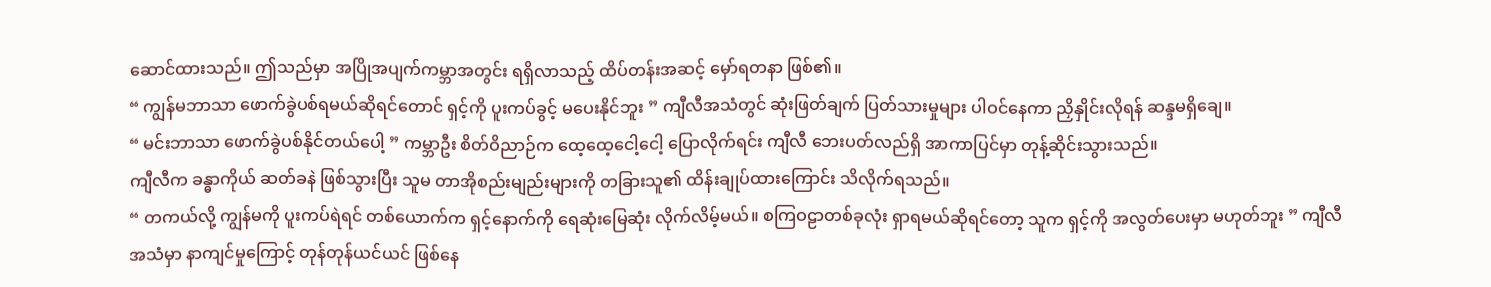ဆောင်ထားသည်။ ဤသည်မှာ အပြိုအပျက်ကမ္ဘာအတွင်း ရရှိလာသည့် ထိပ်တန်းအဆင့် မှော်ရတနာ ဖြစ်၏။
“ ကျွန်မဘာသာ ဖောက်ခွဲပစ်ရမယ်ဆိုရင်တောင် ရှင့်ကို ပူးကပ်ခွင့် မပေးနိုင်ဘူး ” ကျီလီအသံတွင် ဆုံးဖြတ်ချက် ပြတ်သားမှုများ ပါဝင်နေကာ ညှိနှိုင်းလိုရန် ဆန္ဒမရှိချေ။
“ မင်းဘာသာ ဖောက်ခွဲပစ်နိုင်တယ်ပေါ့ ” ကမ္ဘာဦး စိတ်ဝိညာဉ်က ထေ့ထေ့ငေါ့ငေါ့ ပြောလိုက်ရင်း ကျီလီ ဘေးပတ်လည်ရှိ အာကာပြင်မှာ တုန့်ဆိုင်းသွားသည်။
ကျီလီက ခန္ဓာကိုယ် ဆတ်ခနဲ ဖြစ်သွားပြီး သူမ တာအိုစည်းမျည်းများကို တခြားသူ၏ ထိန်းချုပ်ထားကြောင်း သိလိုက်ရသည်။
“ တကယ်လို့ ကျွန်မကို ပူးကပ်ရဲရင် တစ်ယောက်က ရှင့်နောက်ကို ရေဆုံးမြေဆုံး လိုက်လိမ့်မယ်။ စကြဝဠာတစ်ခုလုံး ရှာရမယ်ဆိုရင်တော့ သူက ရှင့်ကို အလွတ်ပေးမှာ မဟုတ်ဘူး ” ကျီလီအသံမှာ နာကျင်မှုကြောင့် တုန်တုန်ယင်ယင် ဖြစ်နေ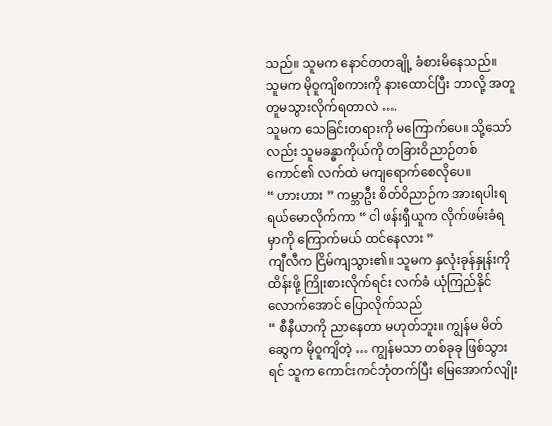သည်။ သူမက နောင်တတချို့ ခံစားမိနေသည်။
သူမက မိုဝူကျိစကားကို နားထောင်ပြီး ဘာလို့ အတူတူမသွားလိုက်ရတာလဲ ….
သူမက သေခြင်းတရားကို မကြောက်ပေ။ သို့သော်လည်း သူမခန္ဓာကိုယ်ကို တခြားဝိညာဉ်တစ်ကောင်၏ လက်ထဲ မကျရောက်စေလိုပေ။
“ ဟားဟား ” ကမ္ဘာဦး စိတ်ဝိညာဉ်က အားရပါးရ ရယ်မောလိုက်ကာ “ ငါ ဖန်းရှီယူက လိုက်ဖမ်းခံရမှာကို ကြောက်မယ် ထင်နေလား ”
ကျီလီက ငြိမ်ကျသွား၏။ သူမက နှလုံးခုန်နှုန်းကို ထိန်းဖို့ ကြိုးစားလိုက်ရင်း လက်ခံ ယုံကြည်နိုင်လောက်အောင် ပြောလိုက်သည်
“ စီနီယာကို ညာနေတာ မဟုတ်ဘူး။ ကျွန်မ မိတ်ဆွေက မိုဝူကျိတဲ့ … ကျွန်မသာ တစ်ခုခု ဖြစ်သွားရင် သူက ကောင်းကင်ဘုံတက်ပြီး မြေအောက်လျိုး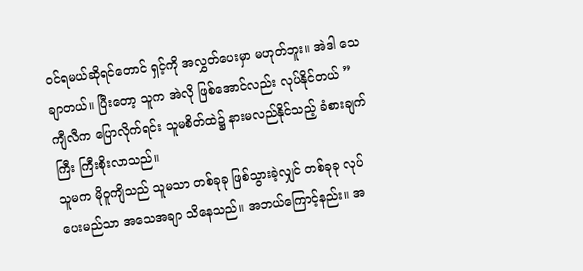ဝင်ရမယ်ဆိုရင်တောင် ရှင့်ကို အလွှတ်ပေးမှာ မဟုတ်ဘူး။ အဲဒါ သေချာတယ်။ ပြီးတော့ သူက အဲလို ဖြစ်အောင်လည်း လုပ်နိုင်တယ် ”
ကျီလီက ပြောလိုက်ရင်း သူမစိတ်ထဲ၌ နားမလည်နိုင်သည့် ခံစားချက်ကြီး ကြီးစိုးလာသည်။
သူမက မိုဝူကျိသည် သူမသာ တစ်ခုခု ဖြစ်သွားခဲ့လျှင် တစ်ခုခု လုပ်ပေးမည်သာ အသေအချာ သိနေသည်။ အဘယ်ကြောင့်နည်း။ အ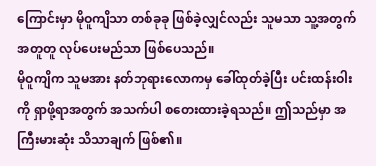ကြောင်းမှာ မိုဝူကျိသာ တစ်ခုခု ဖြစ်ခဲ့လျှင်လည်း သူမသာ သူ့အတွက် အတူတူ လုပ်ပေးမည်သာ ဖြစ်ပေသည်။
မိုဝူကျိက သူမအား နတ်ဘုရားလောကမှ ခေါ်ထုတ်ခဲ့ပြီး ပင်းထန်းဝါးကို ရှာဖို့ရာအတွက် အသက်ပါ စတေးထားခဲ့ရသည်။ ဤသည်မှာ အကြီးမားဆုံး သိသာချက် ဖြစ်၏။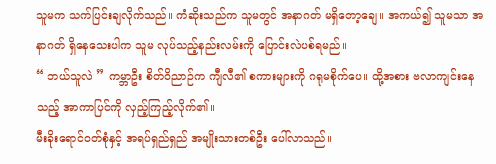သူမက သက်ပြင်းချလိုက်သည်။ ကံဆိုးသည်က သူမတွင် အနာဂတ် မရှိတော့ချေ။ အကယ်၍ သူမသာ အနာဂတ် ရှိနေသေးပါက သူမ လုပ်သည့်နည်းလမ်းကို ပြောင်းလဲပစ်ရမည်။
“ ဘယ်သူလဲ ” ကမ္ဘာဦး စိတ်ဝိညာဉ်က ကျီလီ၏ စကားများကို ဂရုမစိုက်ပေ။ ထို့အစား ဗလာကျင်းနေသည့် အာကာပြင်ကို လှည့်ကြည့်လိုက်၏။
မီးခိုးရောင်ဝတ်စုံနှင့် အရပ်ရှည်ရှည် အမျိုးသားတစ်ဦး ပေါ်လာသည်။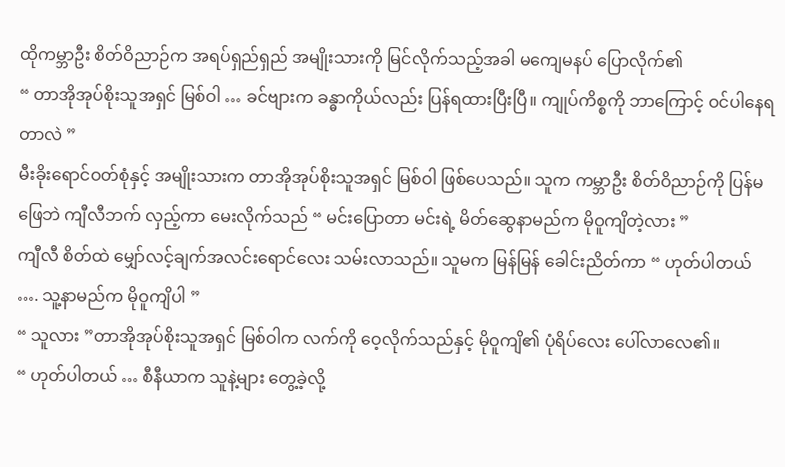ထိုကမ္ဘာဦး စိတ်ဝိညာဉ်က အရပ်ရှည်ရှည် အမျိုးသားကို မြင်လိုက်သည့်အခါ မကျေမနပ် ပြောလိုက်၏
“ တာအိုအုပ်စိုးသူအရှင် မြစ်ဝါ … ခင်ဗျားက ခန္ဓာကိုယ်လည်း ပြန်ရထားပြီးပြီ။ ကျုပ်ကိစ္စကို ဘာကြောင့် ဝင်ပါနေရတာလဲ ”
မီးခိုးရောင်ဝတ်စုံနှင့် အမျိုးသားက တာအိုအုပ်စိုးသူအရှင် မြစ်ဝါ ဖြစ်ပေသည်။ သူက ကမ္ဘာဦး စိတ်ဝိညာဉ်ကို ပြန်မဖြေဘဲ ကျီလီဘက် လှည့်ကာ မေးလိုက်သည် “ မင်းပြောတာ မင်းရဲ့ မိတ်ဆွေနာမည်က မိုဝူကျိတဲ့လား ”
ကျီလီ စိတ်ထဲ မျှော်လင့်ချက်အလင်းရောင်လေး သမ်းလာသည်။ သူမက မြန်မြန် ခေါင်းညိတ်ကာ “ ဟုတ်ပါတယ် …. သူ့နာမည်က မိုဝူကျိပါ ”
“ သူလား ”တာအိုအုပ်စိုးသူအရှင် မြစ်ဝါက လက်ကို ဝေ့လိုက်သည်နှင့် မိုဝူကျိ၏ ပုံရိပ်လေး ပေါ်လာလေ၏။
“ ဟုတ်ပါတယ် … စီနီယာက သူနဲ့များ တွေ့ခဲ့လို့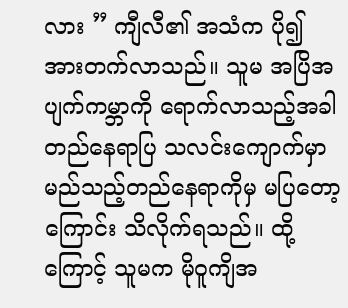လား ” ကျီလီ၏ အသံက ပို၍ အားတက်လာသည်။ သူမ အပြိအပျက်ကမ္ဘာကို ရောက်လာသည့်အခါ တည်နေရာပြ သလင်းကျောက်မှာ မည်သည့်တည်နေရာကိုမှ မပြတော့ကြောင်း သိလိုက်ရသည်။ ထို့ကြောင့် သူမက မိုဝူကျိအ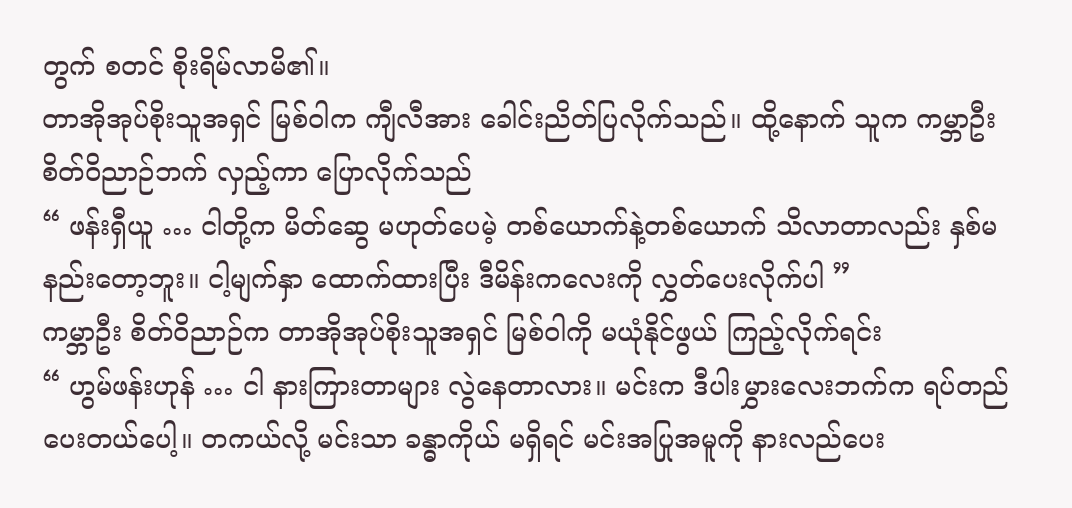တွက် စတင် စိုးရိမ်လာမိ၏။
တာအိုအုပ်စိုးသူအရှင် မြစ်ဝါက ကျီလီအား ခေါင်းညိတ်ပြလိုက်သည်။ ထို့နောက် သူက ကမ္ဘာဦး စိတ်ဝိညာဉ်ဘက် လှည့်ကာ ပြောလိုက်သည်
“ ဖန်းရှီယူ … ငါတို့က မိတ်ဆွေ မဟုတ်ပေမဲ့ တစ်ယောက်နဲ့တစ်ယောက် သိလာတာလည်း နှစ်မနည်းတော့ဘူး။ ငါ့မျက်နှာ ထောက်ထားပြီး ဒီမိန်းကလေးကို လွှတ်ပေးလိုက်ပါ ”
ကမ္ဘာဦး စိတ်ဝိညာဉ်က တာအိုအုပ်စိုးသူအရှင် မြစ်ဝါကို မယုံနိုင်ဖွယ် ကြည့်လိုက်ရင်း
“ ဟွမ်ဖန်းဟုန် … ငါ နားကြားတာများ လွဲနေတာလား။ မင်းက ဒီပါးမွှားလေးဘက်က ရပ်တည်ပေးတယ်ပေါ့။ တကယ်လို့ မင်းသာ ခန္ဓာကိုယ် မရှိရင် မင်းအပြုအမူကို နားလည်ပေး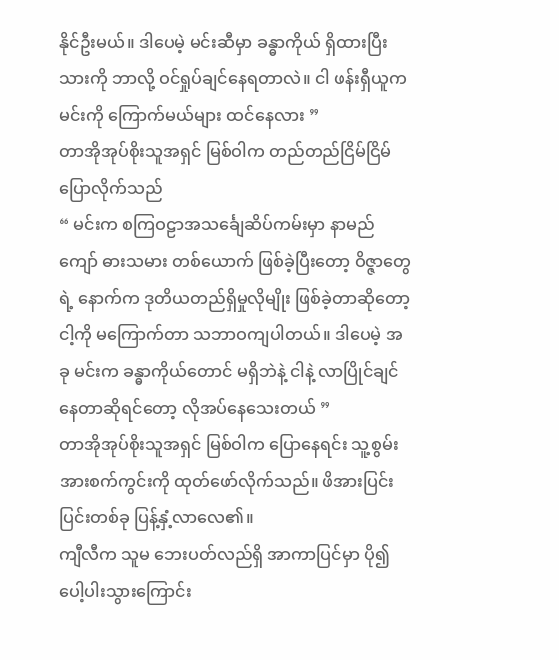နိုင်ဦးမယ်။ ဒါပေမဲ့ မင်းဆီမှာ ခန္ဓာကိုယ် ရှိထားပြီးသားကို ဘာလို့ ဝင်ရှုပ်ချင်နေရတာလဲ။ ငါ ဖန်းရှီယူက မင်းကို ကြောက်မယ်များ ထင်နေလား ”
တာအိုအုပ်စိုးသူအရှင် မြစ်ဝါက တည်တည်ငြိမ်ငြိမ် ပြောလိုက်သည်
“ မင်းက စကြဝဠာအသင်္ချေဆိပ်ကမ်းမှာ နာမည်ကျော် ဓားသမား တစ်ယောက် ဖြစ်ခဲ့ပြီးတော့ ဝိဇ္ဇာတွေရဲ့ နောက်က ဒုတိယတည်ရှိမှုလိုမျိုး ဖြစ်ခဲ့တာဆိုတော့ ငါ့ကို မကြောက်တာ သဘာဝကျပါတယ်။ ဒါပေမဲ့ အခု မင်းက ခန္ဓာကိုယ်တောင် မရှိဘဲနဲ့ ငါနဲ့ လာပြိုင်ချင်နေတာဆိုရင်တော့ လိုအပ်နေသေးတယ် ”
တာအိုအုပ်စိုးသူအရှင် မြစ်ဝါက ပြောနေရင်း သူ့စွမ်းအားစက်ကွင်းကို ထုတ်ဖော်လိုက်သည်။ ဖိအားပြင်းပြင်းတစ်ခု ပြန့်နှံ့လာလေ၏။
ကျီလီက သူမ ဘေးပတ်လည်ရှိ အာကာပြင်မှာ ပို၍ ပေါ့ပါးသွားကြောင်း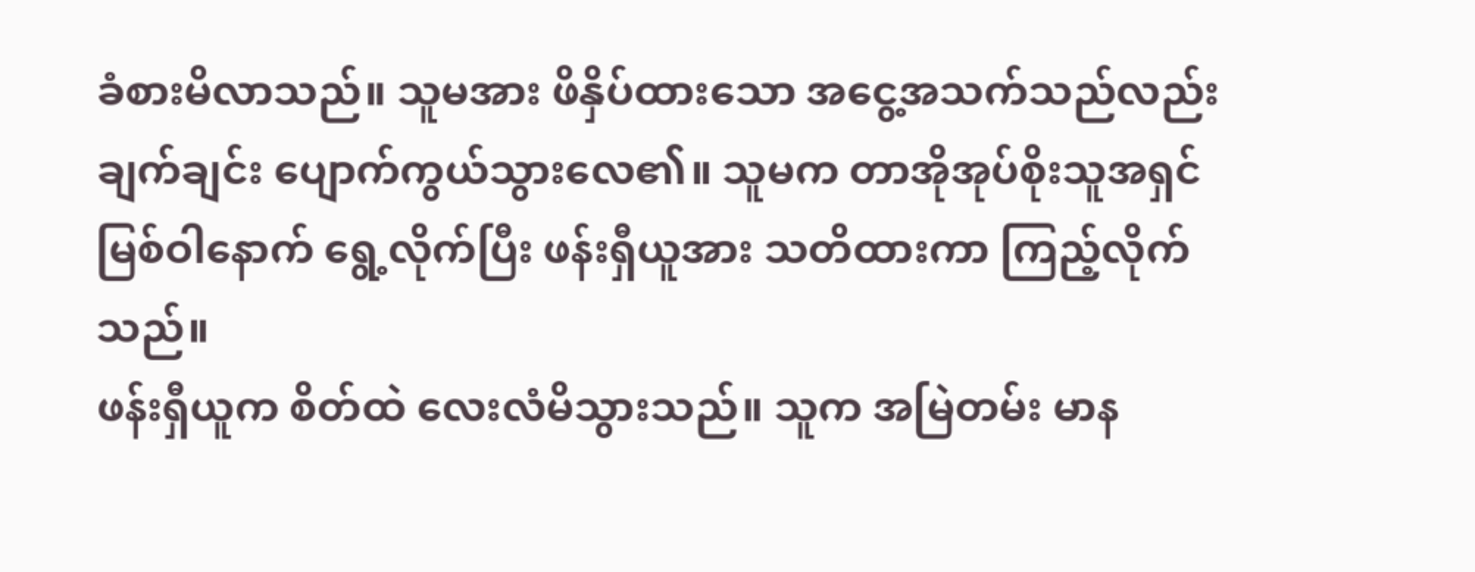ခံစားမိလာသည်။ သူမအား ဖိနှိပ်ထားသော အငွေ့အသက်သည်လည်း ချက်ချင်း ပျောက်ကွယ်သွားလေ၏။ သူမက တာအိုအုပ်စိုးသူအရှင် မြစ်ဝါနောက် ရွေ့လိုက်ပြီး ဖန်းရှီယူအား သတိထားကာ ကြည့်လိုက်သည်။
ဖန်းရှီယူက စိတ်ထဲ လေးလံမိသွားသည်။ သူက အမြဲတမ်း မာန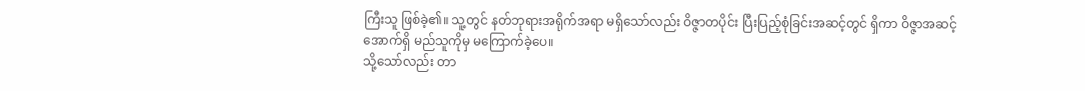ကြီးသူ ဖြစ်ခဲ့၏။ သူ့တွင် နတ်ဘုရားအရိုက်အရာ မရှိသော်လည်း ဝိဇ္ဇာတပိုင်း ပြီးပြည့်စုံခြင်းအဆင့်တွင် ရှိကာ ဝိဇ္ဇာအဆင့်အောက်ရှိ မည်သူကိုမှ မကြောက်ခဲ့ပေ။
သို့သော်လည်း တာ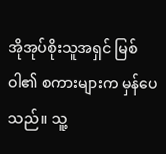အိုအုပ်စိုးသူအရှင် မြစ်ဝါ၏ စကားများက မှန်ပေသည်။ သူ့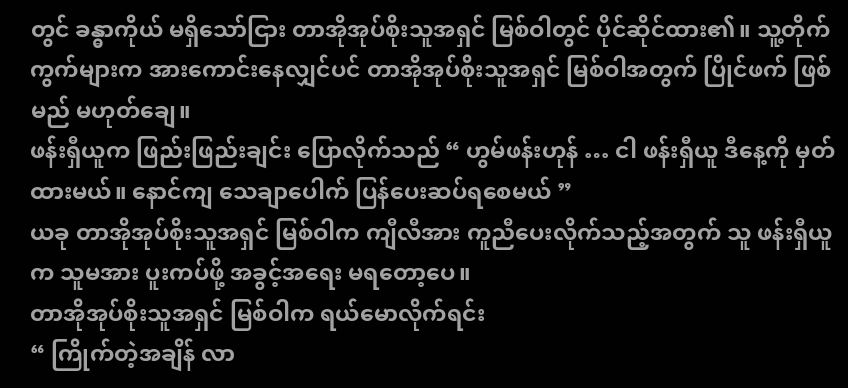တွင် ခန္ဓာကိုယ် မရှိသော်ငြား တာအိုအုပ်စိုးသူအရှင် မြစ်ဝါတွင် ပိုင်ဆိုင်ထား၏။ သူ့တိုက်ကွက်များက အားကောင်းနေလျှင်ပင် တာအိုအုပ်စိုးသူအရှင် မြစ်ဝါအတွက် ပြိုင်ဖက် ဖြစ်မည် မဟုတ်ချေ။
ဖန်းရှီယူက ဖြည်းဖြည်းချင်း ပြောလိုက်သည် “ ဟွမ်ဖန်းဟုန် … ငါ ဖန်းရှီယူ ဒီနေ့ကို မှတ်ထားမယ်။ နောင်ကျ သေချာပေါက် ပြန်ပေးဆပ်ရစေမယ် ”
ယခု တာအိုအုပ်စိုးသူအရှင် မြစ်ဝါက ကျီလီအား ကူညီပေးလိုက်သည့်အတွက် သူ ဖန်းရှီယူက သူမအား ပူးကပ်ဖို့ အခွင့်အရေး မရတော့ပေ။
တာအိုအုပ်စိုးသူအရှင် မြစ်ဝါက ရယ်မောလိုက်ရင်း
“ ကြိုက်တဲ့အချိန် လာ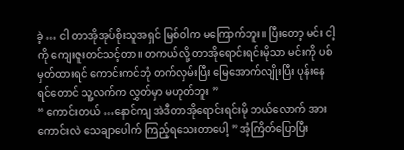ခဲ့ … ငါ တာအိုအုပ်စိုးသူအရှင် မြစ်ဝါက မကြောက်ဘူး။ ပြီးတော့ မင်း ငါ့ကို ကျေးဇူးတင်သင့်တာ။ တကယ်လို့ တာအိုရောင်းရင်းမိုသာ မင်းကို ပစ်မှတ်ထားရင် ကောင်းကင်ဘုံ တက်လှမ်းပြီး မြေအောက်လျိုးပြီး ပုန်းနေရင်တောင် သူ့လက်က လွှတ်မှာ မဟုတ်ဘူး ”
“ ကောင်းတယ် …နောင်ကျ အဲဒီတာအိုရောင်းရင်းမို ဘယ်လောက် အားကောင်းလဲ သေချာပေါက် ကြည့်ရသေးတာပေါ့ ” အံ့ကြိတ်ပြောပြီး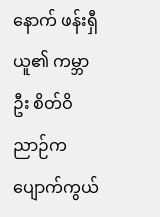နောက် ဖန်းရှီယူ၏ ကမ္ဘာဦး စိတ်ဝိညာဉ်က ပျောက်ကွယ်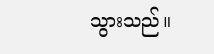သွားသည်။